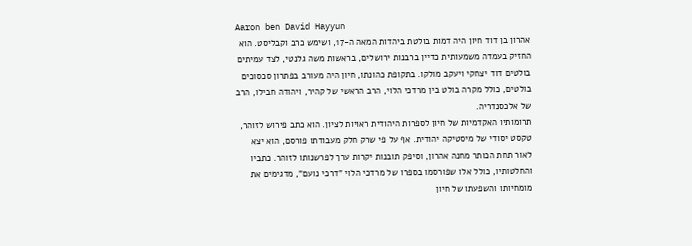Aaron ben David Hayyun
אהרון בן דוד חיון היה דמות בולטת ביהדות המאה ה-17, ושימש כרב וקבליסט. הוא החזיק בעמדה משמעותית כדיין ברבנות ירושלים, בראשות משה גלנטי, לצד עמיתים בולטים דוד יצחקי ויעקב מולקו. בתקופת כהונתו, חיון היה מעורב בפתרון סכסוכים בולטים, כולל מקרה בולט בין מרדכי הלוי, הרב הראשי של קהיר, ויהודה חבילו, הרב של אלכסנדריה.
תרומותיו האקדמיות של חיון לספרות היהודית ראויות לציון. הוא כתב פירוש לזוהר, טקסט יסודי של מיסטיקה יהודית. אף על פי שרק חלק מעבודתו פורסם, הוא יצא לאור תחת הכותר מחנה אהרון, וסיפק תובנות יקרות ערך לפרשנותו לזוהר. כתביו והחלטותיו, כולל אלו שפורסמו בספרו של מרדכי הלוי "דרכי נועם", מדגימים את מומחיותו והשפעתו של חיון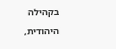בקהילה היהודית,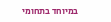במיוחד בתחומי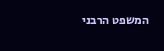המשפט הרבני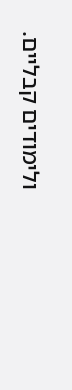ולימודים קבליים.